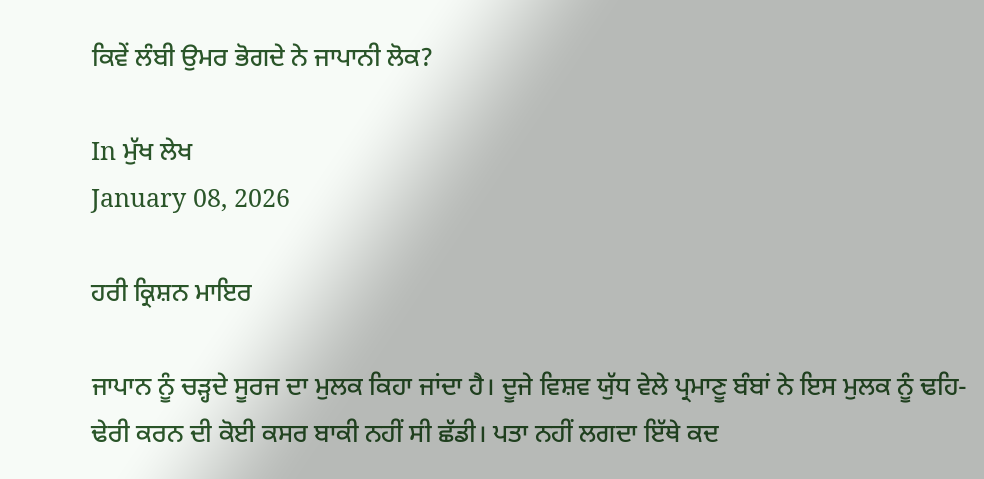ਕਿਵੇਂ ਲੰਬੀ ਉਮਰ ਭੋਗਦੇ ਨੇ ਜਾਪਾਨੀ ਲੋਕ?

In ਮੁੱਖ ਲੇਖ
January 08, 2026

ਹਰੀ ਕ੍ਰਿਸ਼ਨ ਮਾਇਰ

ਜਾਪਾਨ ਨੂੰ ਚੜ੍ਹਦੇ ਸੂਰਜ ਦਾ ਮੁਲਕ ਕਿਹਾ ਜਾਂਦਾ ਹੈ। ਦੂਜੇ ਵਿਸ਼ਵ ਯੁੱਧ ਵੇਲੇ ਪ੍ਰਮਾਣੂ ਬੰਬਾਂ ਨੇ ਇਸ ਮੁਲਕ ਨੂੰ ਢਹਿ-ਢੇਰੀ ਕਰਨ ਦੀ ਕੋਈ ਕਸਰ ਬਾਕੀ ਨਹੀਂ ਸੀ ਛੱਡੀ। ਪਤਾ ਨਹੀਂ ਲਗਦਾ ਇੱਥੇ ਕਦ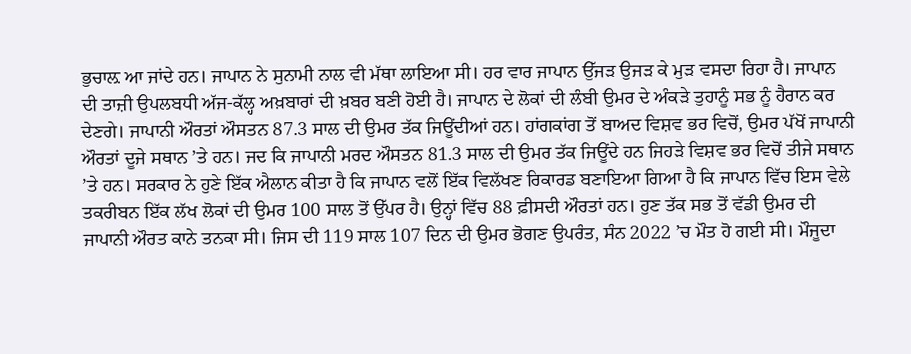ਭੁਚਾਲ਼ ਆ ਜਾਂਦੇ ਹਨ। ਜਾਪਾਨ ਨੇ ਸੁਨਾਮੀ ਨਾਲ ਵੀ ਮੱਥਾ ਲਾਇਆ ਸੀ। ਹਰ ਵਾਰ ਜਾਪਾਨ ਉੱਜੜ ਉਜੜ ਕੇ ਮੁੜ ਵਸਦਾ ਰਿਹਾ ਹੈ। ਜਾਪਾਨ ਦੀ ਤਾਜ਼ੀ ਉਪਲਬਧੀ ਅੱਜ-ਕੱਲ੍ਹ ਅਖ਼ਬਾਰਾਂ ਦੀ ਖ਼ਬਰ ਬਣੀ ਹੋਈ ਹੈ। ਜਾਪਾਨ ਦੇ ਲੋਕਾਂ ਦੀ ਲੰਬੀ ਉਮਰ ਦੇ ਅੰਕੜੇ ਤੁਹਾਨੂੰ ਸਭ ਨੂੰ ਹੈਰਾਨ ਕਰ ਦੇਣਗੇ। ਜਾਪਾਨੀ ਔਰਤਾਂ ਔਸਤਨ 87.3 ਸਾਲ ਦੀ ਉਮਰ ਤੱਕ ਜਿਊਂਦੀਆਂ ਹਨ। ਹਾਂਗਕਾਂਗ ਤੋਂ ਬਾਅਦ ਵਿਸ਼ਵ ਭਰ ਵਿਚੋਂ, ਉਮਰ ਪੱਖੋਂ ਜਾਪਾਨੀ ਔਰਤਾਂ ਦੂਜੇ ਸਥਾਨ ’ਤੇ ਹਨ। ਜਦ ਕਿ ਜਾਪਾਨੀ ਮਰਦ ਔਸਤਨ 81.3 ਸਾਲ ਦੀ ਉਮਰ ਤੱਕ ਜਿਊਂਦੇ ਹਨ ਜਿਹੜੇ ਵਿਸ਼ਵ ਭਰ ਵਿਚੋਂ ਤੀਜੇ ਸਥਾਨ ’ਤੇ ਹਨ। ਸਰਕਾਰ ਨੇ ਹੁਣੇ ਇੱਕ ਐਲਾਨ ਕੀਤਾ ਹੈ ਕਿ ਜਾਪਾਨ ਵਲੋਂ ਇੱਕ ਵਿਲੱਖਣ ਰਿਕਾਰਡ ਬਣਾਇਆ ਗਿਆ ਹੈ ਕਿ ਜਾਪਾਨ ਵਿੱਚ ਇਸ ਵੇਲੇ ਤਕਰੀਬਨ ਇੱਕ ਲੱਖ ਲੋਕਾਂ ਦੀ ਉਮਰ 100 ਸਾਲ ਤੋਂ ਉੱਪਰ ਹੈ। ਉਨ੍ਹਾਂ ਵਿੱਚ 88 ਫ਼ੀਸਦੀ ਔਰਤਾਂ ਹਨ। ਹੁਣ ਤੱਕ ਸਭ ਤੋਂ ਵੱਡੀ ਉਮਰ ਦੀ ਜਾਪਾਨੀ ਔਰਤ ਕਾਨੇ ਤਨਕਾ ਸੀ। ਜਿਸ ਦੀ 119 ਸਾਲ 107 ਦਿਨ ਦੀ ਉਮਰ ਭੋਗਣ ਉਪਰੰਤ, ਸੰਨ 2022 ’ਚ ਮੌਤ ਹੋ ਗਈ ਸੀ। ਮੌਜੂਦਾ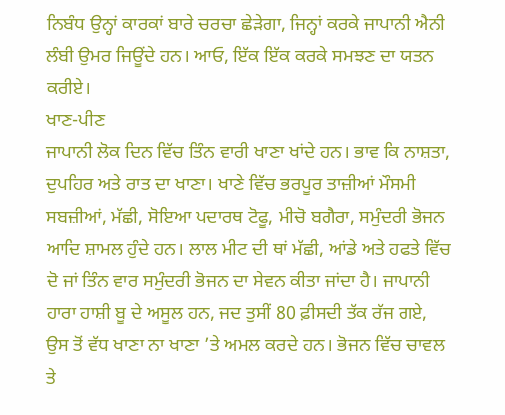ਨਿਬੰਧ ਉਨ੍ਹਾਂ ਕਾਰਕਾਂ ਬਾਰੇ ਚਰਚਾ ਛੇੜੇਗਾ, ਜਿਨ੍ਹਾਂ ਕਰਕੇ ਜਾਪਾਨੀ ਐਨੀ ਲੰਬੀ ਉਮਰ ਜਿਊਂਦੇ ਹਨ। ਆਓ, ਇੱਕ ਇੱਕ ਕਰਕੇ ਸਮਝਣ ਦਾ ਯਤਨ ਕਰੀਏ।
ਖਾਣ-ਪੀਣ
ਜਾਪਾਨੀ ਲੋਕ ਦਿਨ ਵਿੱਚ ਤਿੰਨ ਵਾਰੀ ਖਾਣਾ ਖਾਂਦੇ ਹਨ। ਭਾਵ ਕਿ ਨਾਸ਼ਤਾ, ਦੁਪਹਿਰ ਅਤੇ ਰਾਤ ਦਾ ਖਾਣਾ। ਖਾਣੇ ਵਿੱਚ ਭਰਪੂਰ ਤਾਜ਼ੀਆਂ ਮੌਸਮੀ ਸਬਜ਼ੀਆਂ, ਮੱਛੀ, ਸੋਇਆ ਪਦਾਰਥ ਟੋਫੂ, ਮੀਚੋ ਬਗੈਰਾ, ਸਮੁੰਦਰੀ ਭੋਜਨ ਆਦਿ ਸ਼ਾਮਲ ਹੁੰਦੇ ਹਨ। ਲਾਲ ਮੀਟ ਦੀ ਥਾਂ ਮੱਛੀ, ਆਂਡੇ ਅਤੇ ਹਫਤੇ ਵਿੱਚ ਦੋ ਜਾਂ ਤਿੰਨ ਵਾਰ ਸਮੁੰਦਰੀ ਭੋਜਨ ਦਾ ਸੇਵਨ ਕੀਤਾ ਜਾਂਦਾ ਹੈ। ਜਾਪਾਨੀ ਹਾਰਾ ਹਾਸ਼ੀ ਬੂ ਦੇ ਅਸੂਲ ਹਨ, ਜਦ ਤੁਸੀਂ 80 ਫ਼ੀਸਦੀ ਤੱਕ ਰੱਜ ਗਏ, ਉਸ ਤੋਂ ਵੱਧ ਖਾਣਾ ਨਾ ਖਾਣਾ ’ਤੇ ਅਮਲ ਕਰਦੇ ਹਨ। ਭੋਜਨ ਵਿੱਚ ਚਾਵਲ ਤੇ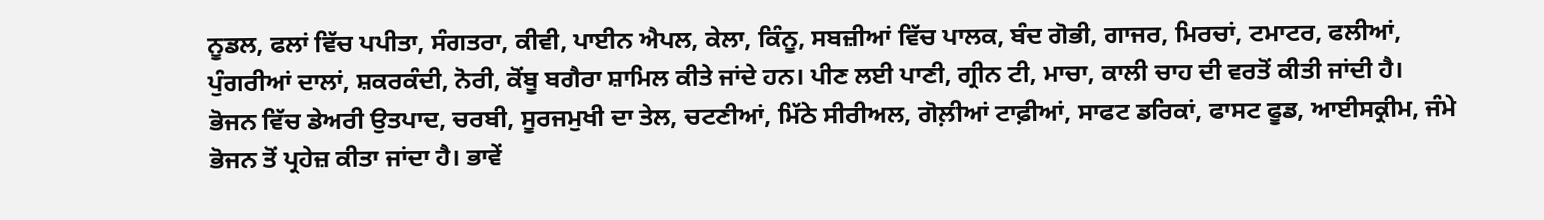ਨੂਡਲ, ਫਲਾਂ ਵਿੱਚ ਪਪੀਤਾ, ਸੰਗਤਰਾ, ਕੀਵੀ, ਪਾਈਨ ਐਪਲ, ਕੇਲਾ, ਕਿੰਨੂ, ਸਬਜ਼ੀਆਂ ਵਿੱਚ ਪਾਲਕ, ਬੰਦ ਗੋਭੀ, ਗਾਜਰ, ਮਿਰਚਾਂ, ਟਮਾਟਰ, ਫਲੀਆਂ, ਪੁੰਗਰੀਆਂ ਦਾਲਾਂ, ਸ਼ਕਰਕੰਦੀ, ਨੋਰੀ, ਕੋਂਬੂ ਬਗੈਰਾ ਸ਼ਾਮਿਲ ਕੀਤੇ ਜਾਂਦੇ ਹਨ। ਪੀਣ ਲਈ ਪਾਣੀ, ਗ੍ਰੀਨ ਟੀ, ਮਾਚਾ, ਕਾਲੀ ਚਾਹ ਦੀ ਵਰਤੋਂ ਕੀਤੀ ਜਾਂਦੀ ਹੈ।
ਭੋਜਨ ਵਿੱਚ ਡੇਅਰੀ ਉਤਪਾਦ, ਚਰਬੀ, ਸੂਰਜਮੁਖੀ ਦਾ ਤੇਲ, ਚਟਣੀਆਂ, ਮਿੱਠੇ ਸੀਰੀਅਲ, ਗੋਲ਼ੀਆਂ ਟਾਫ਼ੀਆਂ, ਸਾਫਟ ਡਰਿਕਾਂ, ਫਾਸਟ ਫੂਡ, ਆਈਸਕ੍ਰੀਮ, ਜੰਮੇ ਭੋਜਨ ਤੋਂ ਪ੍ਰਹੇਜ਼ ਕੀਤਾ ਜਾਂਦਾ ਹੈ। ਭਾਵੇਂ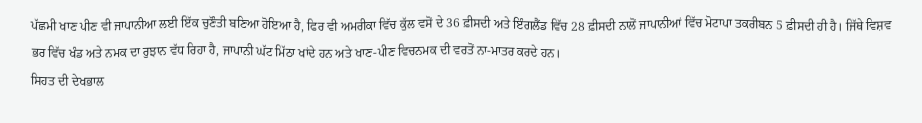ਪੱਛਮੀ ਖਾਣ ਪੀਣ ਵੀ ਜਾਪਾਨੀਆ ਲਈ ਇੱਕ ਚੁਣੌਤੀ ਬਣਿਆ ਹੋਇਆ ਹੈ, ਫਿਰ ਵੀ ਅਮਰੀਕਾ ਵਿੱਚ ਕੁੱਲ ਵਸੋਂ ਦੇ 36 ਫ਼ੀਸਦੀ ਅਤੇ ਇੰਗਲੈਂਡ ਵਿੱਚ 28 ਫ਼ੀਸਦੀ ਨਾਲੋਂ ਜਾਪਾਨੀਆਂ ਵਿੱਚ ਮੋਟਾਪਾ ਤਕਰੀਬਨ 5 ਫ਼ੀਸਦੀ ਹੀ ਹੈ। ਜਿੱਥੇ ਵਿਸ਼ਵ ਭਰ ਵਿੱਚ ਖੰਡ ਅਤੇ ਨਮਕ ਦਾ ਰੁਝਾਨ ਵੱਧ ਰਿਹਾ ਹੈ, ਜਾਪਾਨੀ ਘੱਟ ਮਿੱਠਾ ਖਾਂਦੇ ਹਨ ਅਤੇ ਖਾਣ-ਪੀਣ ਵਿਚਨਮਕ ਦੀ ਵਰਤੋਂ ਨਾ-ਮਾਤਰ ਕਰਦੇ ਹਨ।
ਸਿਹਤ ਦੀ ਦੇਖਭਾਲ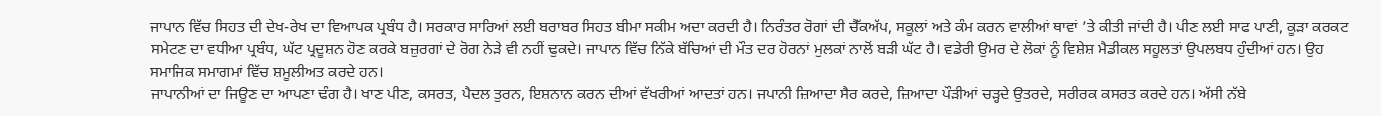ਜਾਪਾਨ ਵਿੱਚ ਸਿਹਤ ਦੀ ਦੇਖ-ਰੇਖ ਦਾ ਵਿਆਪਕ ਪ੍ਰਬੰਧ ਹੈ। ਸਰਕਾਰ ਸਾਰਿਆਂ ਲਈ ਬਰਾਬਰ ਸਿਹਤ ਬੀਮਾ ਸਕੀਮ ਅਦਾ ਕਰਦੀ ਹੈ। ਨਿਰੰਤਰ ਰੋਗਾਂ ਦੀ ਚੈੱਕਅੱਪ, ਸਕੂਲਾਂ ਅਤੇ ਕੰਮ ਕਰਨ ਵਾਲੀਆਂ ਥਾਵਾਂ ’ਤੇ ਕੀਤੀ ਜਾਂਦੀ ਹੈ। ਪੀਣ ਲਈ ਸਾਫ ਪਾਣੀ, ਕੂੜਾ ਕਰਕਟ ਸਮੇਟਣ ਦਾ ਵਧੀਆ ਪ੍ਰਬੰਧ, ਘੱਟ ਪ੍ਰਦੂਸ਼ਨ ਹੋਣ ਕਰਕੇ ਬਜ਼ੁਰਗਾਂ ਦੇ ਰੋਗ ਨੇੜੇ ਵੀ ਨਹੀਂ ਢੁਕਦੇ। ਜਾਪਾਨ ਵਿੱਚ ਨਿੱਕੇ ਬੱਚਿਆਂ ਦੀ ਮੌਤ ਦਰ ਹੋਰਨਾਂ ਮੁਲਕਾਂ ਨਾਲੋਂ ਬੜੀ ਘੱਟ ਹੈ। ਵਡੇਰੀ ਉਮਰ ਦੇ ਲੋਕਾਂ ਨੂੰ ਵਿਸ਼ੇਸ਼ ਮੈਡੀਕਲ ਸਹੂਲਤਾਂ ਉਪਲਬਧ ਹੁੰਦੀਆਂ ਹਨ। ਉਹ ਸਮਾਜਿਕ ਸਮਾਗਮਾਂ ਵਿੱਚ ਸ਼ਮੂਲੀਅਤ ਕਰਦੇ ਹਨ।
ਜਾਪਾਨੀਆਂ ਦਾ ਜਿਊਣ ਦਾ ਆਪਣਾ ਢੰਗ ਹੈ। ਖਾਣ ਪੀਣ, ਕਸਰਤ, ਪੈਦਲ ਤੁਰਨ, ਇਸ਼ਨਾਨ ਕਰਨ ਦੀਆਂ ਵੱਖਰੀਆਂ ਆਦਤਾਂ ਹਨ। ਜਪਾਨੀ ਜ਼ਿਆਦਾ ਸੈਰ ਕਰਦੇ, ਜ਼ਿਆਦਾ ਪੌੜੀਆਂ ਚੜ੍ਹਦੇ ਉਤਰਦੇ, ਸਰੀਰਕ ਕਸਰਤ ਕਰਦੇ ਹਨ। ਅੱਸੀ ਨੱਬੇ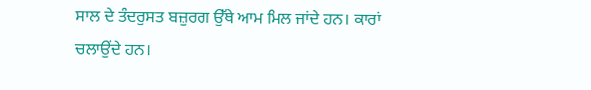ਸਾਲ ਦੇ ਤੰਦਰੁਸਤ ਬਜ਼ੁਰਗ ਉੱਥੇ ਆਮ ਮਿਲ ਜਾਂਦੇ ਹਨ। ਕਾਰਾਂ ਚਲਾਉਂਦੇ ਹਨ।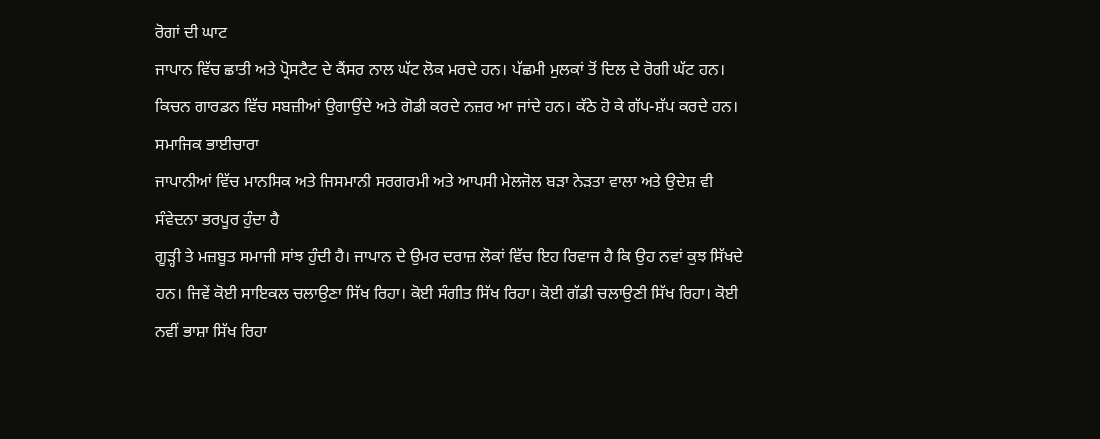ਰੋਗਾਂ ਦੀ ਘਾਟ
ਜਾਪਾਨ ਵਿੱਚ ਛਾਤੀ ਅਤੇ ਪ੍ਰੋਸਟੈਟ ਦੇ ਕੈਂਸਰ ਨਾਲ ਘੱਟ ਲੋਕ ਮਰਦੇ ਹਨ। ਪੱਛਮੀ ਮੁਲਕਾਂ ਤੋਂ ਦਿਲ ਦੇ ਰੋਗੀ ਘੱਟ ਹਨ।
ਕਿਚਨ ਗਾਰਡਨ ਵਿੱਚ ਸਬਜ਼ੀਆਂ ਉਗਾਉਂਦੇ ਅਤੇ ਗੋਡੀ ਕਰਦੇ ਨਜ਼ਰ ਆ ਜਾਂਦੇ ਹਨ। ਕੱਠੇ ਹੋ ਕੇ ਗੱਪ-ਸ਼ੱਪ ਕਰਦੇ ਹਨ।
ਸਮਾਜਿਕ ਭਾਈਚਾਰਾ
ਜਾਪਾਨੀਆਂ ਵਿੱਚ ਮਾਨਸਿਕ ਅਤੇ ਜਿਸਮਾਨੀ ਸਰਗਰਮੀ ਅਤੇ ਆਪਸੀ ਮੇਲਜੋਲ ਬੜਾ ਨੇੜਤਾ ਵਾਲਾ ਅਤੇ ਉਦੇਸ਼ ਵੀ ਸੰਵੇਦਨਾ ਭਰਪੂਰ ਹੁੰਦਾ ਹੈ
ਗੂੜ੍ਹੀ ਤੇ ਮਜ਼ਬੂਤ ਸਮਾਜੀ ਸਾਂਝ ਹੁੰਦੀ ਹੈ। ਜਾਪਾਨ ਦੇ ਉਮਰ ਦਰਾਜ਼ ਲੋਕਾਂ ਵਿੱਚ ਇਹ ਰਿਵਾਜ ਹੈ ਕਿ ਉਹ ਨਵਾਂ ਕੁਝ ਸਿੱਖਦੇ ਹਨ। ਜਿਵੇਂ ਕੋਈ ਸਾਇਕਲ ਚਲਾਉਣਾ ਸਿੱਖ ਰਿਹਾ। ਕੋਈ ਸੰਗੀਤ ਸਿੱਖ ਰਿਹਾ। ਕੋਈ ਗੱਡੀ ਚਲਾਉਣੀ ਸਿੱਖ ਰਿਹਾ। ਕੋਈ ਨਵੀਂ ਭਾਸ਼ਾ ਸਿੱਖ ਰਿਹਾ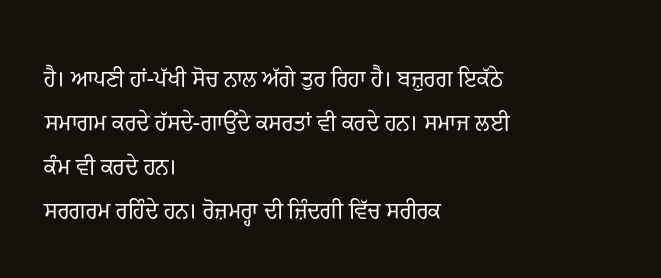ਹੈ। ਆਪਣੀ ਹਾਂ-ਪੱਖੀ ਸੋਚ ਨਾਲ ਅੱਗੇ ਤੁਰ ਰਿਹਾ ਹੈ। ਬਜ਼ੁਰਗ ਇਕੱਠੇ ਸਮਾਗਮ ਕਰਦੇ ਹੱਸਦੇ-ਗਾਉਂਦੇ ਕਸਰਤਾਂ ਵੀ ਕਰਦੇ ਹਨ। ਸਮਾਜ ਲਈ ਕੰਮ ਵੀ ਕਰਦੇ ਹਨ।
ਸਰਗਰਮ ਰਹਿੰਦੇ ਹਨ। ਰੋਜ਼ਮਰ੍ਹਾ ਦੀ ਜ਼ਿੰਦਗੀ ਵਿੱਚ ਸਰੀਰਕ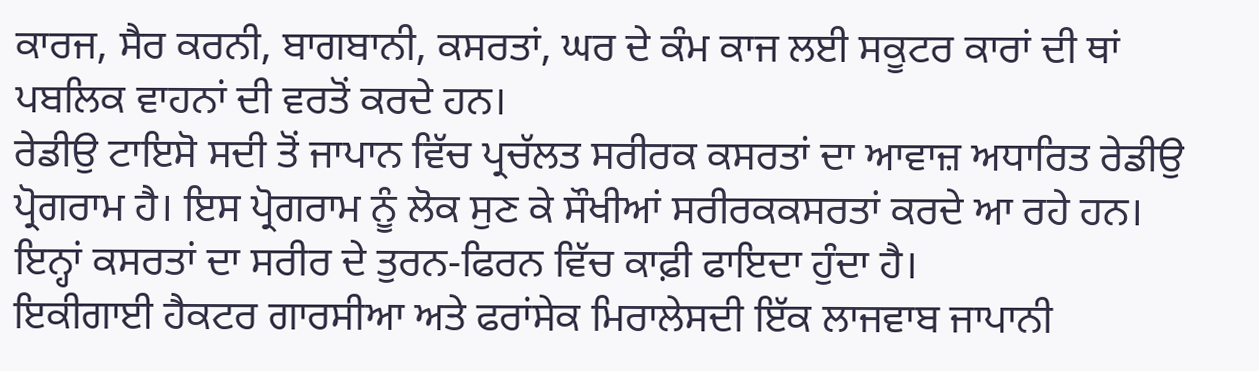ਕਾਰਜ, ਸੈਰ ਕਰਨੀ, ਬਾਗਬਾਨੀ, ਕਸਰਤਾਂ, ਘਰ ਦੇ ਕੰਮ ਕਾਜ ਲਈ ਸਕੂਟਰ ਕਾਰਾਂ ਦੀ ਥਾਂ ਪਬਲਿਕ ਵਾਹਨਾਂ ਦੀ ਵਰਤੋਂ ਕਰਦੇ ਹਨ।
ਰੇਡੀਉ ਟਾਇਸੋ ਸਦੀ ਤੋਂ ਜਾਪਾਨ ਵਿੱਚ ਪ੍ਰਚੱਲਤ ਸਰੀਰਕ ਕਸਰਤਾਂ ਦਾ ਆਵਾਜ਼ ਅਧਾਰਿਤ ਰੇਡੀਉ ਪ੍ਰੋਗਰਾਮ ਹੈ। ਇਸ ਪ੍ਰੋਗਰਾਮ ਨੂੰ ਲੋਕ ਸੁਣ ਕੇ ਸੌਖੀਆਂ ਸਰੀਰਕਕਸਰਤਾਂ ਕਰਦੇ ਆ ਰਹੇ ਹਨ। ਇਨ੍ਹਾਂ ਕਸਰਤਾਂ ਦਾ ਸਰੀਰ ਦੇ ਤੁਰਨ-ਫਿਰਨ ਵਿੱਚ ਕਾਫ਼ੀ ਫਾਇਦਾ ਹੁੰਦਾ ਹੈ।
ਇਕੀਗਾਈ ਹੈਕਟਰ ਗਾਰਸੀਆ ਅਤੇ ਫਰਾਂਸੇਕ ਮਿਰਾਲੇਸਦੀ ਇੱਕ ਲਾਜਵਾਬ ਜਾਪਾਨੀ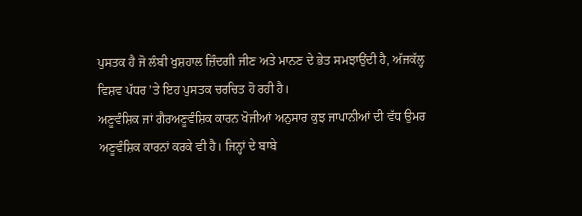ਪੁਸਤਕ ਹੈ ਜੋ ਲੰਬੀ ਖੁਸ਼ਹਾਲ ਜ਼ਿੰਦਗੀ ਜੀਣ ਅਤੇ ਮਾਨਣ ਦੇ ਭੇਤ ਸਮਝਾਉਂਦੀ ਹੈ, ਅੱਜਕੱਲ੍ਹ ਵਿਸ਼ਵ ਪੱਧਰ ’ਤੇ ਇਹ ਪੁਸਤਕ ਚਰਚਿਤ ਹੋ ਰਹੀ ਹੈ।
ਅਣੂਵੰਸ਼ਿਕ ਜਾਂ ਗੈਰਅਣੂਵੰਸ਼ਿਕ ਕਾਰਨ ਖੋਜੀਆਂ ਅਨੁਸਾਰ ਕੁਝ ਜਾਪਾਨੀਆਂ ਦੀ ਵੱਧ ਉਮਰ ਅਣੂਵੰਸ਼ਿਕ ਕਾਰਨਾਂ ਕਰਕੇ ਵੀ ਹੈ। ਜਿਨ੍ਹਾਂ ਦੇ ਬਾਬੇ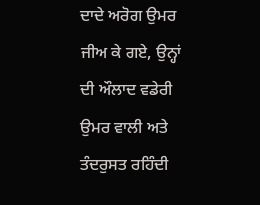ਦਾਦੇ ਅਰੋਗ ਉਮਰ ਜੀਅ ਕੇ ਗਏ, ਉਨ੍ਹਾਂ ਦੀ ਔਲਾਦ ਵਡੇਰੀ ਉਮਰ ਵਾਲੀ ਅਤੇ ਤੰਦਰੁਸਤ ਰਹਿੰਦੀ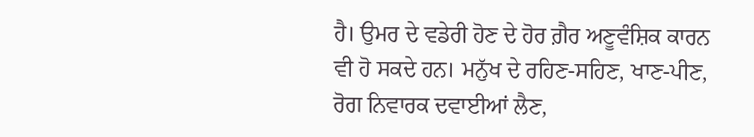ਹੈ। ਉਮਰ ਦੇ ਵਡੇਰੀ ਹੋਣ ਦੇ ਹੋਰ ਗ਼ੈਰ ਅਣੂਵੰਸ਼ਿਕ ਕਾਰਨ ਵੀ ਹੋ ਸਕਦੇ ਹਨ। ਮਨੁੱਖ ਦੇ ਰਹਿਣ-ਸਹਿਣ, ਖਾਣ-ਪੀਣ, ਰੋਗ ਨਿਵਾਰਕ ਦਵਾਈਆਂ ਲੈਣ,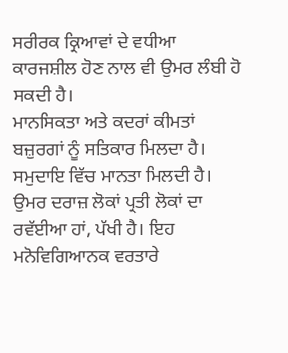ਸਰੀਰਕ ਕ੍ਰਿਆਵਾਂ ਦੇ ਵਧੀਆ ਕਾਰਜਸ਼ੀਲ ਹੋਣ ਨਾਲ ਵੀ ਉਮਰ ਲੰਬੀ ਹੋ ਸਕਦੀ ਹੈ।
ਮਾਨਸਿਕਤਾ ਅਤੇ ਕਦਰਾਂ ਕੀਮਤਾਂ
ਬਜ਼ੁਰਗਾਂ ਨੂੰ ਸਤਿਕਾਰ ਮਿਲਦਾ ਹੈ। ਸਮੁਦਾਇ ਵਿੱਚ ਮਾਨਤਾ ਮਿਲਦੀ ਹੈ। ਉਮਰ ਦਰਾਜ਼ ਲੋਕਾਂ ਪ੍ਰਤੀ ਲੋਕਾਂ ਦਾ ਰਵੱਈਆ ਹਾਂ, ਪੱਖੀ ਹੈ। ਇਹ ਮਨੋਵਿਗਿਆਨਕ ਵਰਤਾਰੇ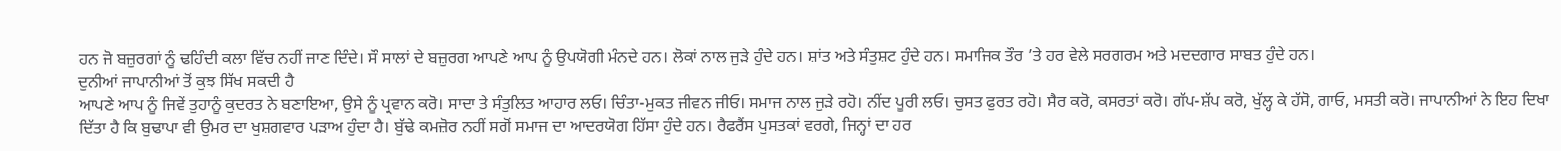ਹਨ ਜੋ ਬਜ਼ੁਰਗਾਂ ਨੂੰ ਢਹਿੰਦੀ ਕਲਾ ਵਿੱਚ ਨਹੀਂ ਜਾਣ ਦਿੰਦੇ। ਸੌ ਸਾਲਾਂ ਦੇ ਬਜ਼ੁਰਗ ਆਪਣੇ ਆਪ ਨੂੰ ਉਪਯੋਗੀ ਮੰਨਦੇ ਹਨ। ਲੋਕਾਂ ਨਾਲ ਜੁੜੇ ਹੁੰਦੇ ਹਨ। ਸ਼ਾਂਤ ਅਤੇ ਸੰਤੁਸ਼ਟ ਹੁੰਦੇ ਹਨ। ਸਮਾਜਿਕ ਤੌਰ ’ਤੇ ਹਰ ਵੇਲੇ ਸਰਗਰਮ ਅਤੇ ਮਦਦਗਾਰ ਸਾਬਤ ਹੁੰਦੇ ਹਨ।
ਦੁਨੀਆਂ ਜਾਪਾਨੀਆਂ ਤੋਂ ਕੁਝ ਸਿੱਖ ਸਕਦੀ ਹੈ
ਆਪਣੇ ਆਪ ਨੂੰ ਜਿਵੇਂ ਤੁਹਾਨੂੰ ਕੁਦਰਤ ਨੇ ਬਣਾਇਆ, ਉਸੇ ਨੂੰ ਪ੍ਰਵਾਨ ਕਰੋ। ਸਾਦਾ ਤੇ ਸੰਤੁਲਿਤ ਆਹਾਰ ਲਓ। ਚਿੰਤਾ-ਮੁਕਤ ਜੀਵਨ ਜੀਓ। ਸਮਾਜ ਨਾਲ ਜੁੜੇ ਰਹੋ। ਨੀਂਦ ਪੂਰੀ ਲਓ। ਚੁਸਤ ਫੁਰਤ ਰਹੋ। ਸੈਰ ਕਰੋ, ਕਸਰਤਾਂ ਕਰੋ। ਗੱਪ-ਸ਼ੱਪ ਕਰੋ, ਖੁੱਲ੍ਹ ਕੇ ਹੱਸੋ, ਗਾਓ, ਮਸਤੀ ਕਰੋ। ਜਾਪਾਨੀਆਂ ਨੇ ਇਹ ਦਿਖਾ ਦਿੱਤਾ ਹੈ ਕਿ ਬੁਢਾਪਾ ਵੀ ਉਮਰ ਦਾ ਖੁਸ਼ਗਵਾਰ ਪੜਾਅ ਹੁੰਦਾ ਹੈ। ਬੁੱਢੇ ਕਮਜ਼ੋਰ ਨਹੀਂ ਸਗੋਂ ਸਮਾਜ ਦਾ ਆਦਰਯੋਗ ਹਿੱਸਾ ਹੁੰਦੇ ਹਨ। ਰੈਫਰੈਂਸ ਪੁਸਤਕਾਂ ਵਰਗੇ, ਜਿਨ੍ਹਾਂ ਦਾ ਹਰ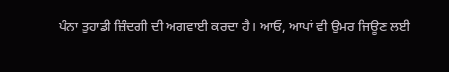ਪੰਨਾ ਤੁਹਾਡੀ ਜ਼ਿੰਦਗੀ ਦੀ ਅਗਵਾਈ ਕਰਦਾ ਹੈ। ਆਓ, ਆਪਾਂ ਵੀ ਉਮਰ ਜਿਊਣ ਲਈ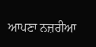ਆਪਣਾ ਨਜ਼ਰੀਆ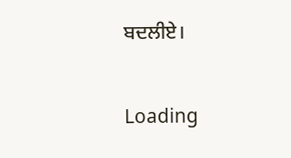ਬਦਲੀਏ।

Loading